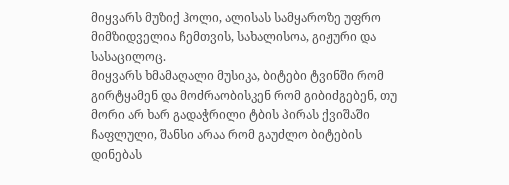მიყვარს მუზიქ ჰოლი, ალისას სამყაროზე უფრო მიმზიდველია ჩემთვის, სახალისოა, გიჟური და სასაცილოც.
მიყვარს ხმამაღალი მუსიკა, ბიტები ტვინში რომ გირტყამენ და მოძრაობისკენ რომ გიბიძგებენ, თუ მორი არ ხარ გადაჭრილი ტბის პირას ქვიშაში ჩაფლული, შანსი არაა რომ გაუძლო ბიტების დინებას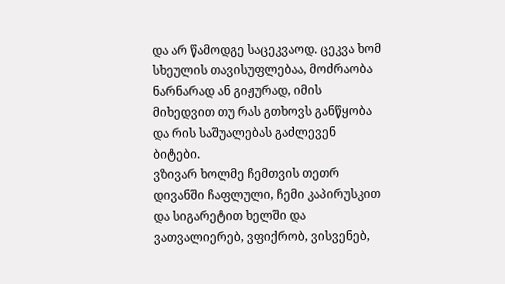და არ წამოდგე საცეკვაოდ. ცეკვა ხომ სხეულის თავისუფლებაა, მოძრაობა ნარნარად ან გიჟურად, იმის მიხედვით თუ რას გთხოვს განწყობა და რის საშუალებას გაძლევენ ბიტები.
ვზივარ ხოლმე ჩემთვის თეთრ დივანში ჩაფლული, ჩემი კაპირუსკით და სიგარეტით ხელში და ვათვალიერებ, ვფიქრობ, ვისვენებ,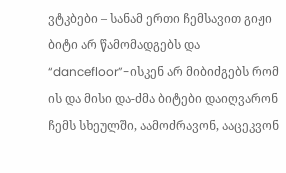ვტკბები – სანამ ერთი ჩემსავით გიჟი ბიტი არ წამომადგებს და “dancefloor”-ისკენ არ მიბიძგებს რომ ის და მისი და-ძმა ბიტები დაიღვარონ ჩემს სხეულში, აამოძრავონ, ააცეკვონ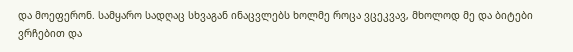და მოეფერონ. სამყარო სადღაც სხვაგან ინაცვლებს ხოლმე როცა ვცეკვავ, მხოლოდ მე და ბიტები ვრჩებით და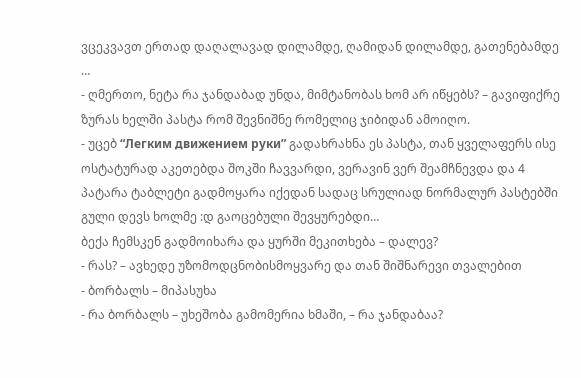ვცეკვავთ ერთად დაღალავად დილამდე, ღამიდან დილამდე, გათენებამდე …
- ღმერთო, ნეტა რა ჯანდაბად უნდა, მიმტანობას ხომ არ იწყებს? – გავიფიქრე ზურას ხელში პასტა რომ შევნიშნე რომელიც ჯიბიდან ამოიღო.
- უცებ “Легким движением руки” გადახრახნა ეს პასტა, თან ყველაფერს ისე ოსტატურად აკეთებდა შოკში ჩავვარდი, ვერავინ ვერ შეამჩნევდა და 4 პატარა ტაბლეტი გადმოყარა იქედან სადაც სრულიად ნორმალურ პასტებში გული დევს ხოლმე :დ გაოცებული შევყურებდი…
ბექა ჩემსკენ გადმოიხარა და ყურში მეკითხება – დალევ?
- რას? – ავხედე უზომოდცნობისმოყვარე და თან შიშნარევი თვალებით
- ბორბალს – მიპასუხა
- რა ბორბალს – უხეშობა გამომერია ხმაში, – რა ჯანდაბაა?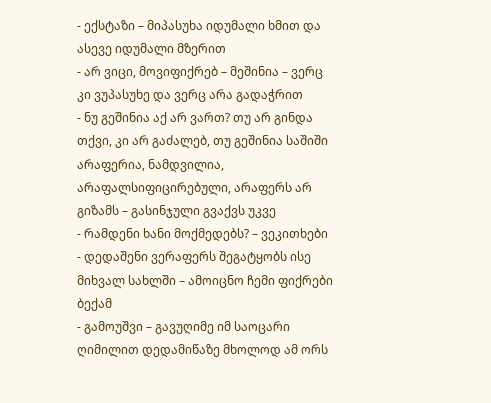- ექსტაზი – მიპასუხა იდუმალი ხმით და ასევე იდუმალი მზერით
- არ ვიცი, მოვიფიქრებ – მეშინია – ვერც კი ვუპასუხე და ვერც არა გადაჭრით
- ნუ გეშინია აქ არ ვართ? თუ არ გინდა თქვი, კი არ გაძალებ, თუ გეშინია საშიში არაფერია, ნამდვილია, არაფალსიფიცირებული, არაფერს არ გიზამს – გასინჯული გვაქვს უკვე
- რამდენი ხანი მოქმედებს? – ვეკითხები
- დედაშენი ვერაფერს შეგატყობს ისე მიხვალ სახლში – ამოიცნო ჩემი ფიქრები ბექამ
- გამოუშვი – გავუღიმე იმ საოცარი ღიმილით დედამიწაზე მხოლოდ ამ ორს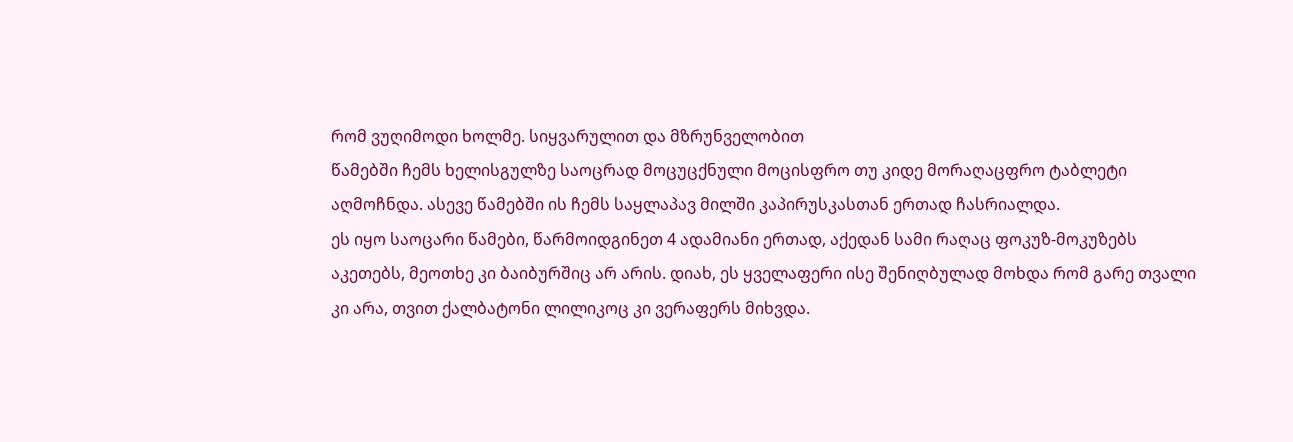რომ ვუღიმოდი ხოლმე. სიყვარულით და მზრუნველობით
წამებში ჩემს ხელისგულზე საოცრად მოცუცქნული მოცისფრო თუ კიდე მორაღაცფრო ტაბლეტი აღმოჩნდა. ასევე წამებში ის ჩემს საყლაპავ მილში კაპირუსკასთან ერთად ჩასრიალდა.
ეს იყო საოცარი წამები, წარმოიდგინეთ 4 ადამიანი ერთად, აქედან სამი რაღაც ფოკუზ-მოკუზებს აკეთებს, მეოთხე კი ბაიბურშიც არ არის. დიახ, ეს ყველაფერი ისე შენიღბულად მოხდა რომ გარე თვალი კი არა, თვით ქალბატონი ლილიკოც კი ვერაფერს მიხვდა.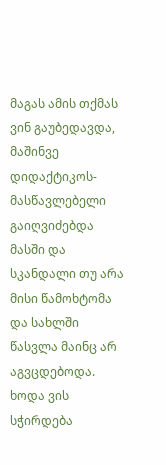მაგას ამის თქმას ვინ გაუბედავდა, მაშინვე დიდაქტიკოს- მასწავლებელი გაიღვიძებდა მასში და სკანდალი თუ არა მისი წამოხტომა და სახლში წასვლა მაინც არ აგვცდებოდა. ხოდა ვის სჭირდება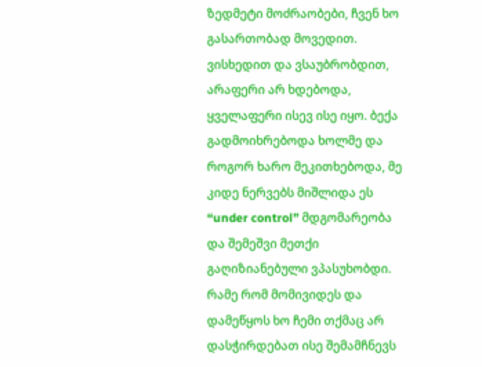ზედმეტი მოძრაობები, ჩვენ ხო გასართობად მოვედით.
ვისხედით და ვსაუბრობდით, არაფერი არ ხდებოდა, ყველაფერი ისევ ისე იყო. ბექა გადმოიხრებოდა ხოლმე და როგორ ხარო მეკითხებოდა, მე კიდე ნერვებს მიშლიდა ეს “under control” მდგომარეობა და შემეშვი მეთქი გაღიზიანებული ვპასუხობდი. რამე რომ მომივიდეს და დამეწყოს ხო ჩემი თქმაც არ დასჭირდებათ ისე შემამჩნევს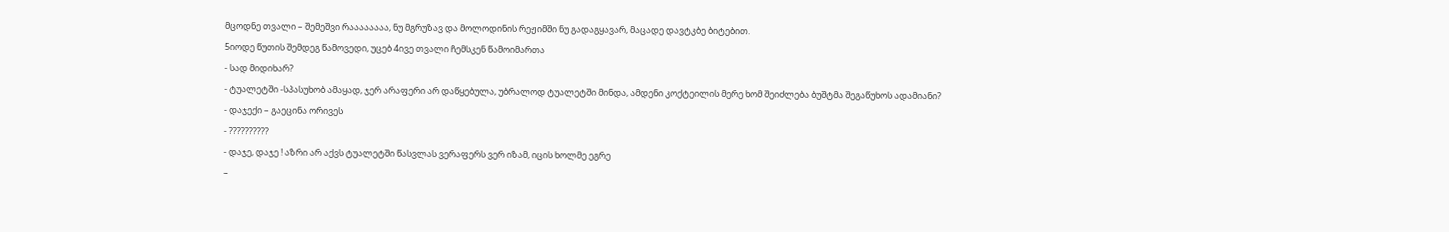მცოდნე თვალი – შემეშვი რაააააააა, ნუ მგრუზავ და მოლოდინის რეჟიმში ნუ გადაგყავარ, მაცადე დავტკბე ბიტებით.
5იოდე წუთის შემდეგ წამოვედი, უცებ 4ივე თვალი ჩემსკენ წამოიმართა
- სად მიდიხარ?
- ტუალეტში -სპასუხობ ამაყად, ჯერ არაფერი არ დაწყებულა, უბრალოდ ტუალეტში მინდა, ამდენი კოქტეილის მერე ხომ შეიძლება ბუშტმა შეგაწუხოს ადამიანი?
- დაჯექი – გაეცინა ორივეს
- ??????????
- დაჯე, დაჯე ! აზრი არ აქვს ტუალეტში წასვლას ვერაფერს ვერ იზამ, იცის ხოლმე ეგრე
–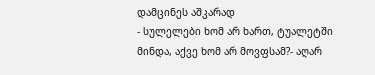დამცინეს აშკარად
- სულელები ხომ არ ხართ, ტუალეტში მინდა, აქვე ხომ არ მოვფსამ?- აღარ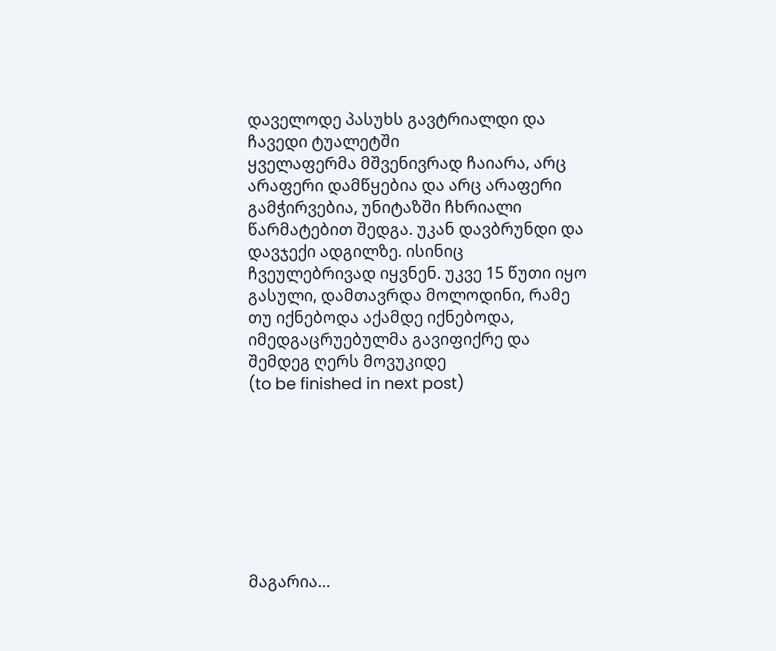დაველოდე პასუხს გავტრიალდი და ჩავედი ტუალეტში
ყველაფერმა მშვენივრად ჩაიარა, არც არაფერი დამწყებია და არც არაფერი გამჭირვებია, უნიტაზში ჩხრიალი წარმატებით შედგა. უკან დავბრუნდი და დავჯექი ადგილზე. ისინიც ჩვეულებრივად იყვნენ. უკვე 15 წუთი იყო გასული, დამთავრდა მოლოდინი, რამე თუ იქნებოდა აქამდე იქნებოდა, იმედგაცრუებულმა გავიფიქრე და შემდეგ ღერს მოვუკიდე
(to be finished in next post)








მაგარია…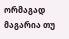ორმაგად მაგარია თუ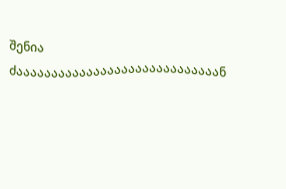შენია
ძააააააააააააააააააააააააააააან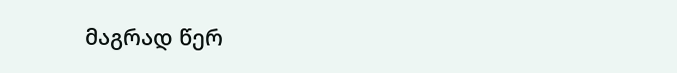მაგრად წერ